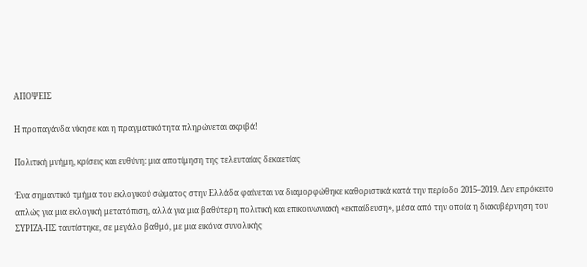ΑΠΟΨΕΙΣ

Η προπαγάνδα νίκησε και η πραγματικότητα πληρώνεται ακριβά!

Πολιτική μνήμη, κρίσεις και ευθύνη: μια αποτίμηση της τελευταίας δεκαετίας

Ένα σημαντικό τμήμα του εκλογικού σώματος στην Ελλάδα φαίνεται να διαμορφώθηκε καθοριστικά κατά την περίοδο 2015–2019. Δεν επρόκειτο απλώς για μια εκλογική μετατόπιση, αλλά για μια βαθύτερη πολιτική και επικοινωνιακή «εκπαίδευση», μέσα από την οποία η διακυβέρνηση του ΣΥΡΙΖΑ-ΠΣ ταυτίστηκε, σε μεγάλο βαθμό, με μια εικόνα συνολικής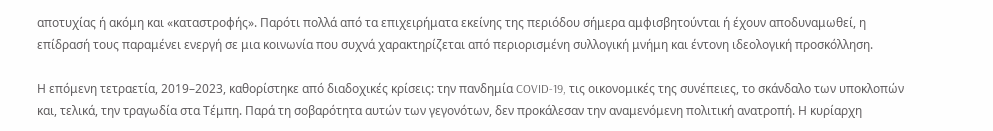αποτυχίας ή ακόμη και «καταστροφής». Παρότι πολλά από τα επιχειρήματα εκείνης της περιόδου σήμερα αμφισβητούνται ή έχουν αποδυναμωθεί, η επίδρασή τους παραμένει ενεργή σε μια κοινωνία που συχνά χαρακτηρίζεται από περιορισμένη συλλογική μνήμη και έντονη ιδεολογική προσκόλληση.

Η επόμενη τετραετία, 2019–2023, καθορίστηκε από διαδοχικές κρίσεις: την πανδημία COVID-19, τις οικονομικές της συνέπειες, το σκάνδαλο των υποκλοπών και, τελικά, την τραγωδία στα Τέμπη. Παρά τη σοβαρότητα αυτών των γεγονότων, δεν προκάλεσαν την αναμενόμενη πολιτική ανατροπή. Η κυρίαρχη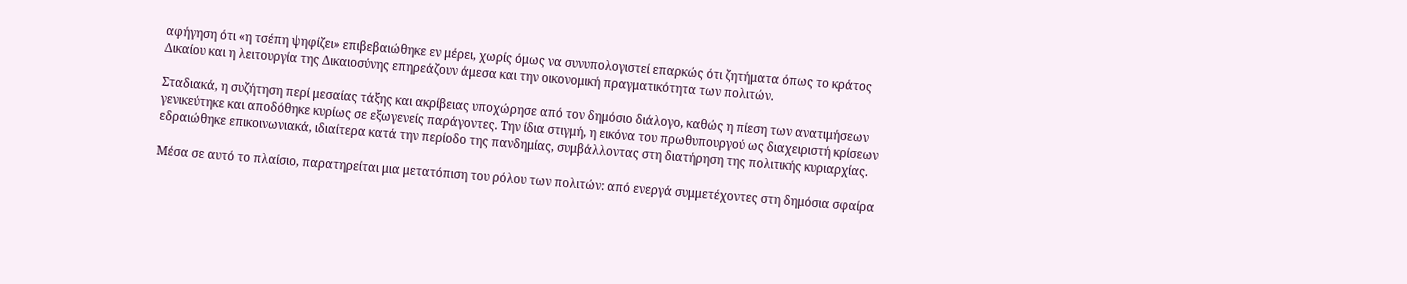αφήγηση ότι «η τσέπη ψηφίζει» επιβεβαιώθηκε εν μέρει, χωρίς όμως να συνυπολογιστεί επαρκώς ότι ζητήματα όπως το κράτος Δικαίου και η λειτουργία της Δικαιοσύνης επηρεάζουν άμεσα και την οικονομική πραγματικότητα των πολιτών.

Σταδιακά, η συζήτηση περί μεσαίας τάξης και ακρίβειας υποχώρησε από τον δημόσιο διάλογο, καθώς η πίεση των ανατιμήσεων γενικεύτηκε και αποδόθηκε κυρίως σε εξωγενείς παράγοντες. Την ίδια στιγμή, η εικόνα του πρωθυπουργού ως διαχειριστή κρίσεων εδραιώθηκε επικοινωνιακά, ιδιαίτερα κατά την περίοδο της πανδημίας, συμβάλλοντας στη διατήρηση της πολιτικής κυριαρχίας.

Μέσα σε αυτό το πλαίσιο, παρατηρείται μια μετατόπιση του ρόλου των πολιτών: από ενεργά συμμετέχοντες στη δημόσια σφαίρα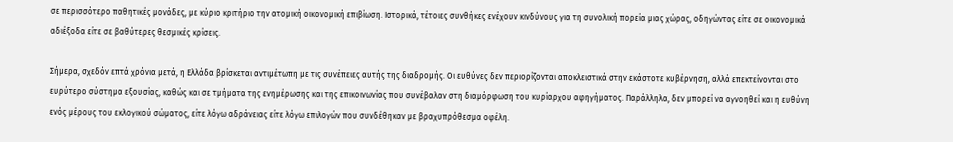σε περισσότερο παθητικές μονάδες, με κύριο κριτήριο την ατομική οικονομική επιβίωση. Ιστορικά, τέτοιες συνθήκες ενέχουν κινδύνους για τη συνολική πορεία μιας χώρας, οδηγώντας είτε σε οικονομικά αδιέξοδα είτε σε βαθύτερες θεσμικές κρίσεις.

Σήμερα, σχεδόν επτά χρόνια μετά, η Ελλάδα βρίσκεται αντιμέτωπη με τις συνέπειες αυτής της διαδρομής. Οι ευθύνες δεν περιορίζονται αποκλειστικά στην εκάστοτε κυβέρνηση, αλλά επεκτείνονται στο ευρύτερο σύστημα εξουσίας, καθώς και σε τμήματα της ενημέρωσης και της επικοινωνίας που συνέβαλαν στη διαμόρφωση του κυρίαρχου αφηγήματος. Παράλληλα, δεν μπορεί να αγνοηθεί και η ευθύνη ενός μέρους του εκλογικού σώματος, είτε λόγω αδράνειας είτε λόγω επιλογών που συνδέθηκαν με βραχυπρόθεσμα οφέλη.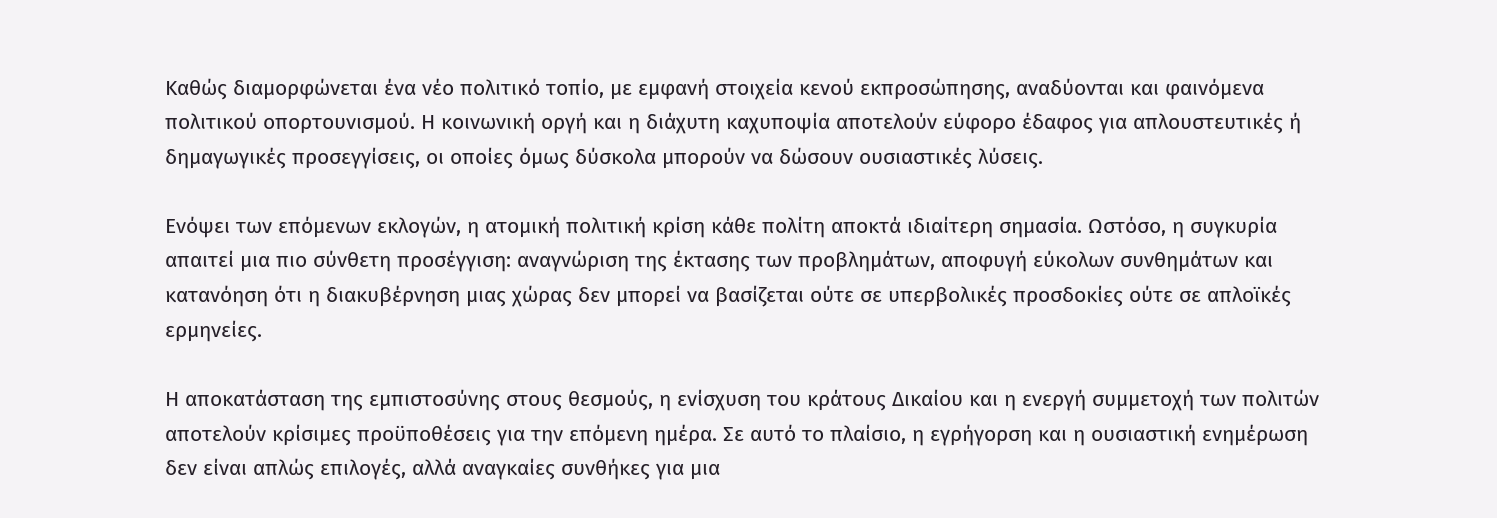Καθώς διαμορφώνεται ένα νέο πολιτικό τοπίο, με εμφανή στοιχεία κενού εκπροσώπησης, αναδύονται και φαινόμενα πολιτικού οπορτουνισμού. Η κοινωνική οργή και η διάχυτη καχυποψία αποτελούν εύφορο έδαφος για απλουστευτικές ή δημαγωγικές προσεγγίσεις, οι οποίες όμως δύσκολα μπορούν να δώσουν ουσιαστικές λύσεις.

Ενόψει των επόμενων εκλογών, η ατομική πολιτική κρίση κάθε πολίτη αποκτά ιδιαίτερη σημασία. Ωστόσο, η συγκυρία απαιτεί μια πιο σύνθετη προσέγγιση: αναγνώριση της έκτασης των προβλημάτων, αποφυγή εύκολων συνθημάτων και κατανόηση ότι η διακυβέρνηση μιας χώρας δεν μπορεί να βασίζεται ούτε σε υπερβολικές προσδοκίες ούτε σε απλοϊκές ερμηνείες.

Η αποκατάσταση της εμπιστοσύνης στους θεσμούς, η ενίσχυση του κράτους Δικαίου και η ενεργή συμμετοχή των πολιτών αποτελούν κρίσιμες προϋποθέσεις για την επόμενη ημέρα. Σε αυτό το πλαίσιο, η εγρήγορση και η ουσιαστική ενημέρωση δεν είναι απλώς επιλογές, αλλά αναγκαίες συνθήκες για μια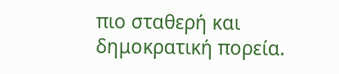πιο σταθερή και δημοκρατική πορεία.